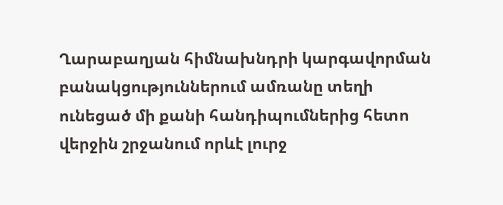Ղարաբաղյան հիմնախնդրի կարգավորման բանակցություններում ամռանը տեղի ունեցած մի քանի հանդիպումներից հետո վերջին շրջանում որևէ լուրջ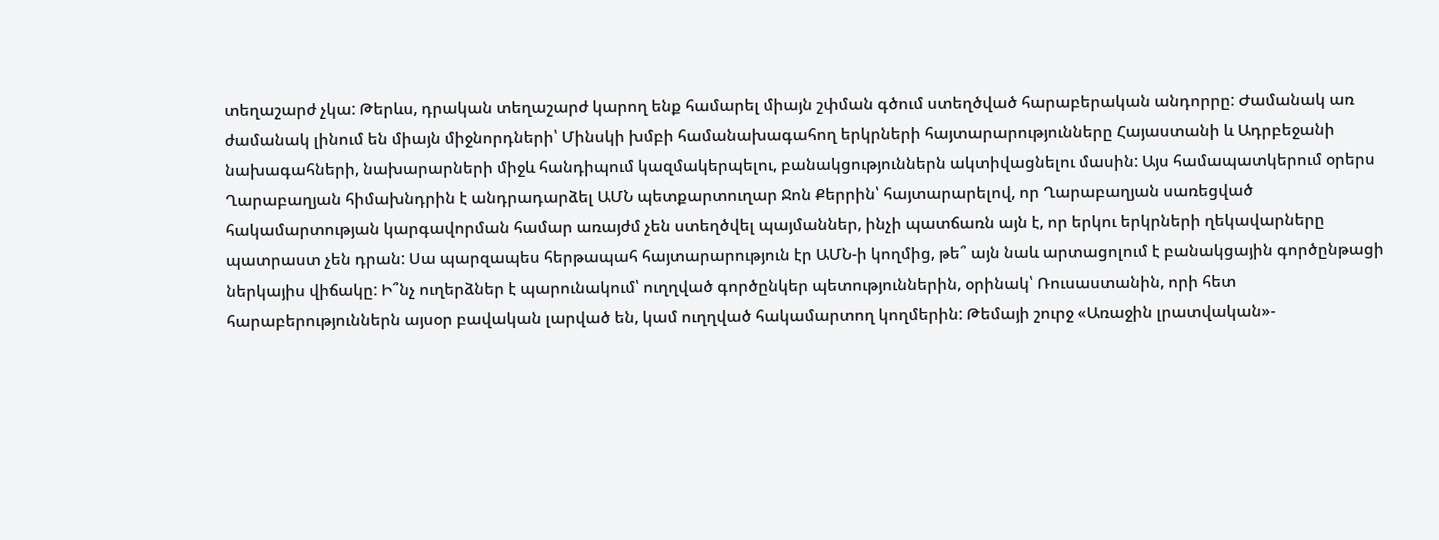տեղաշարժ չկա: Թերևս, դրական տեղաշարժ կարող ենք համարել միայն շփման գծում ստեղծված հարաբերական անդորրը: Ժամանակ առ ժամանակ լինում են միայն միջնորդների՝ Մինսկի խմբի համանախագահող երկրների հայտարարությունները Հայաստանի և Ադրբեջանի նախագահների, նախարարների միջև հանդիպում կազմակերպելու, բանակցություններն ակտիվացնելու մասին: Այս համապատկերում օրերս Ղարաբաղյան հիմախնդրին է անդրադարձել ԱՄՆ պետքարտուղար Ջոն Քերրին՝ հայտարարելով, որ Ղարաբաղյան սառեցված հակամարտության կարգավորման համար առայժմ չեն ստեղծվել պայմաններ, ինչի պատճառն այն է, որ երկու երկրների ղեկավարները պատրաստ չեն դրան: Սա պարզապես հերթապահ հայտարարություն էր ԱՄՆ-ի կողմից, թե՞ այն նաև արտացոլում է բանակցային գործընթացի ներկայիս վիճակը: Ի՞նչ ուղերձներ է պարունակում՝ ուղղված գործընկեր պետություններին, օրինակ՝ Ռուսաստանին, որի հետ հարաբերություններն այսօր բավական լարված են, կամ ուղղված հակամարտող կողմերին: Թեմայի շուրջ «Առաջին լրատվական»-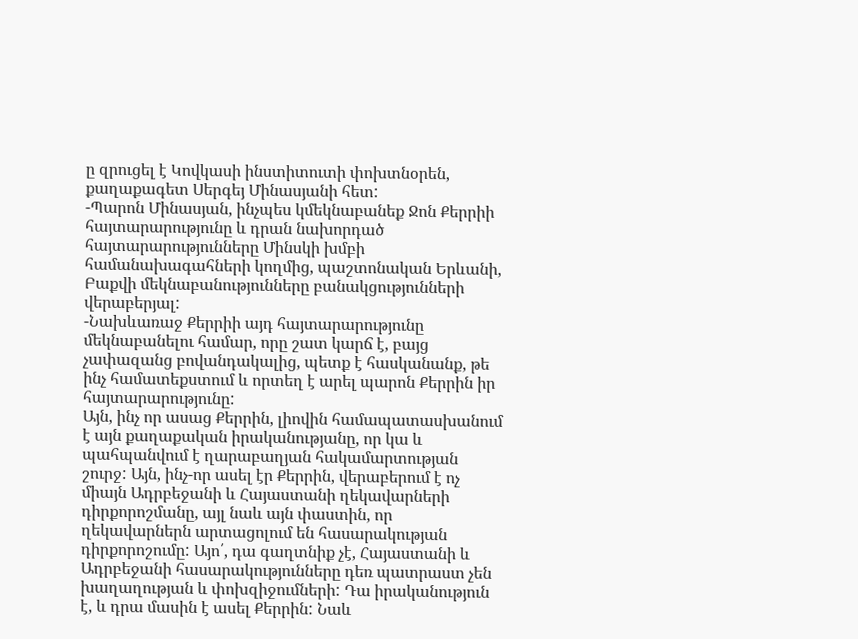ը զրուցել է Կովկասի ինստիտուտի փոխտնօրեն, քաղաքագետ Սերգեյ Մինասյանի հետ:
-Պարոն Մինասյան, ինչպես կմեկնաբանեք Ջոն Քերրիի հայտարարությունը և դրան նախորդած հայտարարությունները Մինսկի խմբի համանախագահների կողմից, պաշտոնական Երևանի, Բաքվի մեկնաբանությունները բանակցությունների վերաբերյալ:
-Նախևառաջ Քերրիի այդ հայտարարությունը մեկնաբանելու համար, որը շատ կարճ է, բայց չափազանց բովանդակալից, պետք է հասկանանք, թե ինչ համատեքստում և որտեղ է արել պարոն Քերրին իր հայտարարությունը:
Այն, ինչ որ ասաց Քերրին, լիովին համապատասխանում է այն քաղաքական իրականությանը, որ կա և պահպանվում է ղարաբաղյան հակամարտության շուրջ: Այն, ինչ-որ ասել էր Քերրին, վերաբերում է ոչ միայն Ադրբեջանի և Հայաստանի ղեկավարների դիրքորոշմանը, այլ նաև այն փաստին, որ ղեկավարներն արտացոլում են հասարակության դիրքորոշումը: Այո՛, դա գաղտնիք չէ, Հայաստանի և Ադրբեջանի հասարակությունները դեռ պատրաստ չեն խաղաղության և փոխզիջումների: Դա իրականություն է, և դրա մասին է ասել Քերրին: Նաև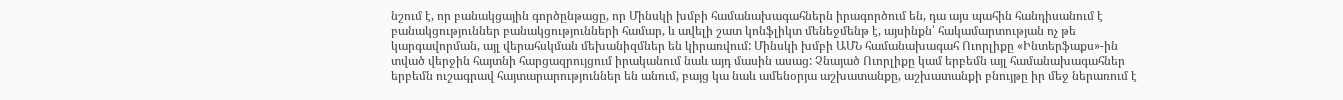նշում է, որ բանակցային գործընթացը, որ Մինսկի խմբի համանախագահներն իրագործում են, դա այս պահին հանդիսանում է բանակցություններ բանակցությունների համար, և ավելի շատ կոնֆլիկտ մենեջմենթ է, այսինքն՝ հակամարտության ոչ թե կարգավորման, այլ վերահսկման մեխանիզմներ են կիրառվում: Մինսկի խմբի ԱՄՆ համանախագահ Ուորլիքը «Ինտերֆաքս»-ին տված վերջին հայտնի հարցազրույցում իրականում նաև այդ մասին ասաց: Չնայած Ուորլիքը կամ երբեմն այլ համանախագահներ երբեմն ուշագրավ հայտարարություններ են անում, բայց կա նաև ամենօրյա աշխատանքը, աշխատանքի բնույթը իր մեջ ներառում է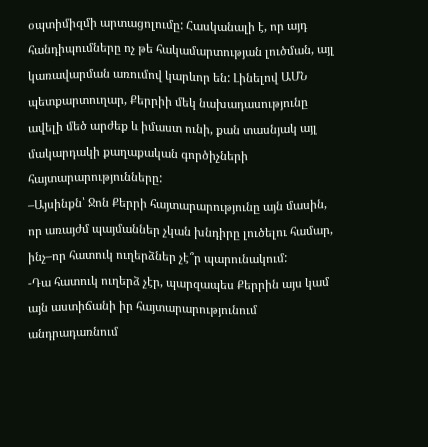օպտիմիզմի արտացոլումը: Հասկանալի է, որ այդ հանդիպումները ոչ թե հակամարտության լուծման, այլ կառավարման առումով կարևոր են: Լինելով ԱՄՆ պետքարտուղար, Քերրիի մեկ նախադասությունը ավելի մեծ արժեք և իմաստ ունի, քան տասնյակ այլ մակարդակի քաղաքական գործիչների հայտարարությունները:
–Այսինքն՝ Ջոն Քերրի հայտարարությունը այն մասին, որ առայժմ պայմաններ չկան խնդիրը լուծելու համար, ինչ–որ հատուկ ուղերձներ չէ՞ր պարունակում:
-Դա հատուկ ուղերձ չէր, պարզապես Քերրին այս կամ այն աստիճանի իր հայտարարությունում անդրադառնում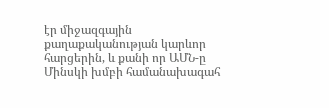էր միջազգային քաղաքականության կարևոր հարցերին, և քանի որ ԱՄՆ-ը Մինսկի խմբի համանախագահ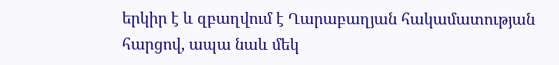երկիր է և զբաղվում է Ղարաբաղյան հակամատության հարցով, ապա նաև մեկ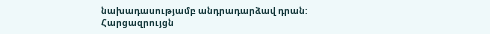նախադասությամբ անդրադարձավ դրան:
Հարցազրույցն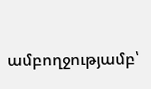ամբողջությամբ՝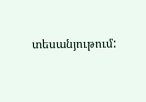տեսանյութում: